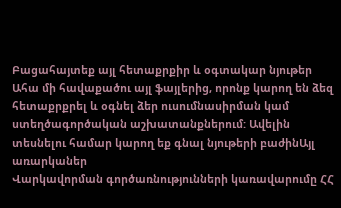Բացահայտեք այլ հետաքրքիր և օգտակար նյութեր
Ահա մի հավաքածու այլ ֆայլերից, որոնք կարող են ձեզ հետաքրքրել և օգնել ձեր ուսումնասիրման կամ ստեղծագործական աշխատանքներում: Ավելին տեսնելու համար կարող եք գնալ նյութերի բաժինԱյլ առարկաներ
Վարկավորման գործառնությունների կառավարումը ՀՀ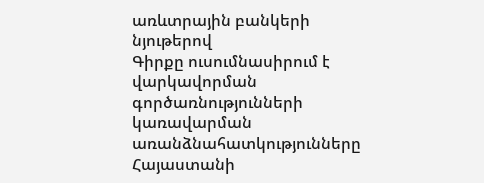առևտրային բանկերի նյութերով
Գիրքը ուսումնասիրում է վարկավորման գործառնությունների կառավարման առանձնահատկությունները Հայաստանի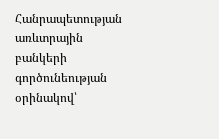Հանրապետության առևտրային բանկերի գործունեության օրինակով՝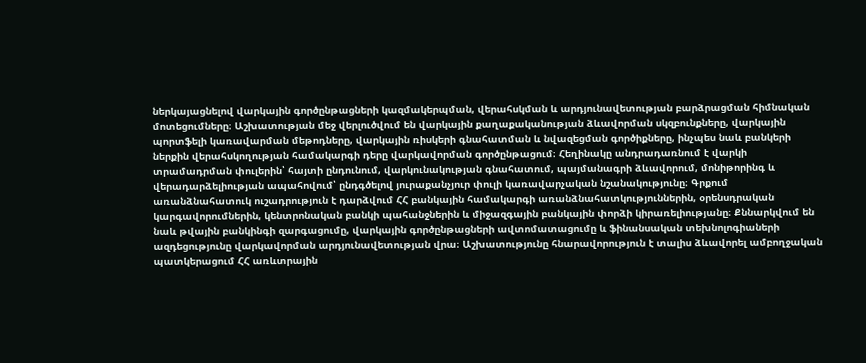ներկայացնելով վարկային գործընթացների կազմակերպման, վերահսկման և արդյունավետության բարձրացման հիմնական մոտեցումները։ Աշխատության մեջ վերլուծվում են վարկային քաղաքականության ձևավորման սկզբունքները, վարկային պորտֆելի կառավարման մեթոդները, վարկային ռիսկերի գնահատման և նվազեցման գործիքները, ինչպես նաև բանկերի ներքին վերահսկողության համակարգի դերը վարկավորման գործընթացում։ Հեղինակը անդրադառնում է վարկի տրամադրման փուլերին՝ հայտի ընդունում, վարկունակության գնահատում, պայմանագրի ձևավորում, մոնիթորինգ և վերադարձելիության ապահովում՝ ընդգծելով յուրաքանչյուր փուլի կառավարչական նշանակությունը։ Գրքում առանձնահատուկ ուշադրություն է դարձվում ՀՀ բանկային համակարգի առանձնահատկություններին, օրենսդրական կարգավորումներին, կենտրոնական բանկի պահանջներին և միջազգային բանկային փորձի կիրառելիությանը։ Քննարկվում են նաև թվային բանկինգի զարգացումը, վարկային գործընթացների ավտոմատացումը և ֆինանսական տեխնոլոգիաների ազդեցությունը վարկավորման արդյունավետության վրա։ Աշխատությունը հնարավորություն է տալիս ձևավորել ամբողջական պատկերացում ՀՀ առևտրային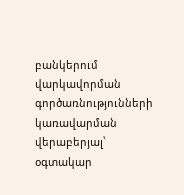բանկերում վարկավորման գործառնությունների կառավարման վերաբերյալ՝ օգտակար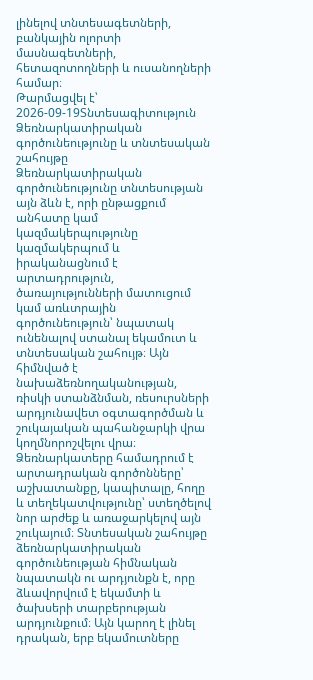լինելով տնտեսագետների, բանկային ոլորտի մասնագետների, հետազոտողների և ուսանողների համար։
Թարմացվել է՝ 2026-09-19Տնտեսագիտություն
Ձեռնարկատիրական գործունեությունը և տնտեսական շահույթը
Ձեռնարկատիրական գործունեությունը տնտեսության այն ձևն է, որի ընթացքում անհատը կամ կազմակերպությունը կազմակերպում և իրականացնում է արտադրություն, ծառայությունների մատուցում կամ առևտրային գործունեություն՝ նպատակ ունենալով ստանալ եկամուտ և տնտեսական շահույթ։ Այն հիմնված է նախաձեռնողականության, ռիսկի ստանձնման, ռեսուրսների արդյունավետ օգտագործման և շուկայական պահանջարկի վրա կողմնորոշվելու վրա։ Ձեռնարկատերը համադրում է արտադրական գործոնները՝ աշխատանքը, կապիտալը, հողը և տեղեկատվությունը՝ ստեղծելով նոր արժեք և առաջարկելով այն շուկայում։ Տնտեսական շահույթը ձեռնարկատիրական գործունեության հիմնական նպատակն ու արդյունքն է, որը ձևավորվում է եկամտի և ծախսերի տարբերության արդյունքում։ Այն կարող է լինել դրական, երբ եկամուտները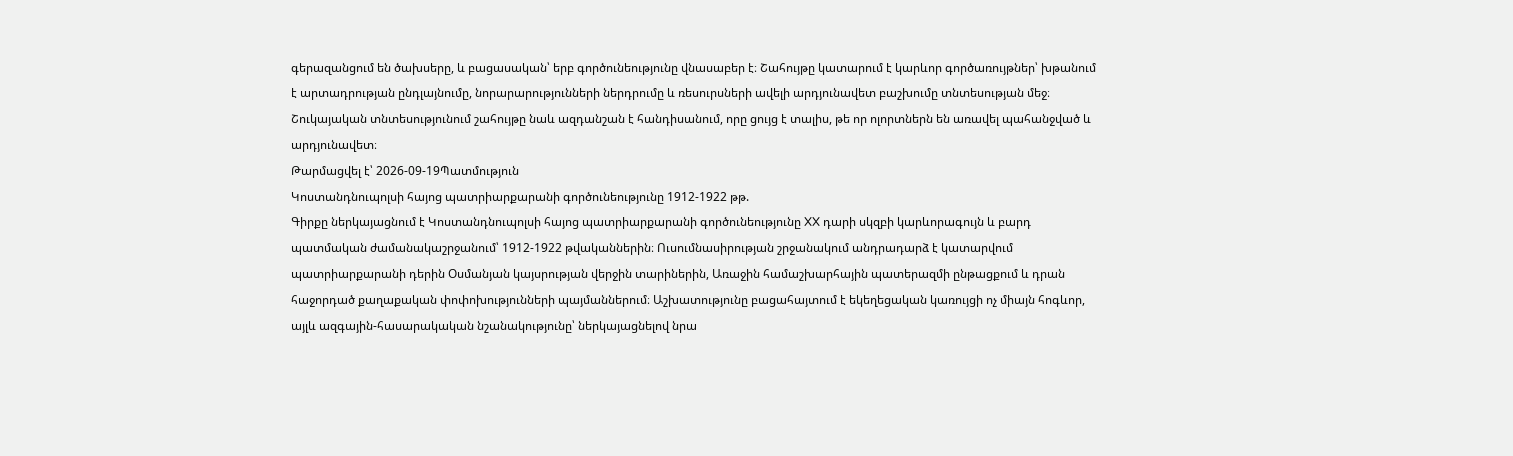գերազանցում են ծախսերը, և բացասական՝ երբ գործունեությունը վնասաբեր է։ Շահույթը կատարում է կարևոր գործառույթներ՝ խթանում է արտադրության ընդլայնումը, նորարարությունների ներդրումը և ռեսուրսների ավելի արդյունավետ բաշխումը տնտեսության մեջ։ Շուկայական տնտեսությունում շահույթը նաև ազդանշան է հանդիսանում, որը ցույց է տալիս, թե որ ոլորտներն են առավել պահանջված և արդյունավետ։
Թարմացվել է՝ 2026-09-19Պատմություն
Կոստանդնուպոլսի հայոց պատրիարքարանի գործունեությունը 1912-1922 թթ.
Գիրքը ներկայացնում է Կոստանդնուպոլսի հայոց պատրիարքարանի գործունեությունը XX դարի սկզբի կարևորագույն և բարդ պատմական ժամանակաշրջանում՝ 1912-1922 թվականներին։ Ուսումնասիրության շրջանակում անդրադարձ է կատարվում պատրիարքարանի դերին Օսմանյան կայսրության վերջին տարիներին, Առաջին համաշխարհային պատերազմի ընթացքում և դրան հաջորդած քաղաքական փոփոխությունների պայմաններում։ Աշխատությունը բացահայտում է եկեղեցական կառույցի ոչ միայն հոգևոր, այլև ազգային-հասարակական նշանակությունը՝ ներկայացնելով նրա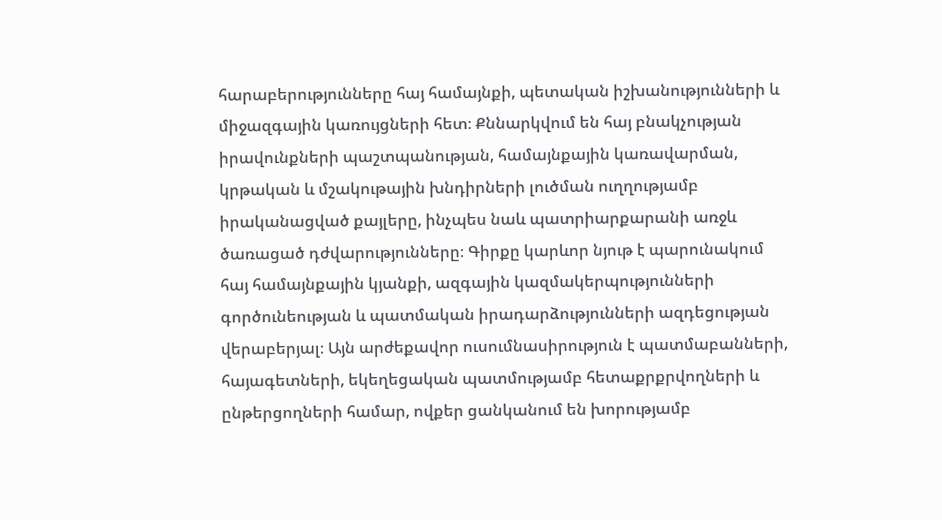հարաբերությունները հայ համայնքի, պետական իշխանությունների և միջազգային կառույցների հետ։ Քննարկվում են հայ բնակչության իրավունքների պաշտպանության, համայնքային կառավարման, կրթական և մշակութային խնդիրների լուծման ուղղությամբ իրականացված քայլերը, ինչպես նաև պատրիարքարանի առջև ծառացած դժվարությունները։ Գիրքը կարևոր նյութ է պարունակում հայ համայնքային կյանքի, ազգային կազմակերպությունների գործունեության և պատմական իրադարձությունների ազդեցության վերաբերյալ։ Այն արժեքավոր ուսումնասիրություն է պատմաբանների, հայագետների, եկեղեցական պատմությամբ հետաքրքրվողների և ընթերցողների համար, ովքեր ցանկանում են խորությամբ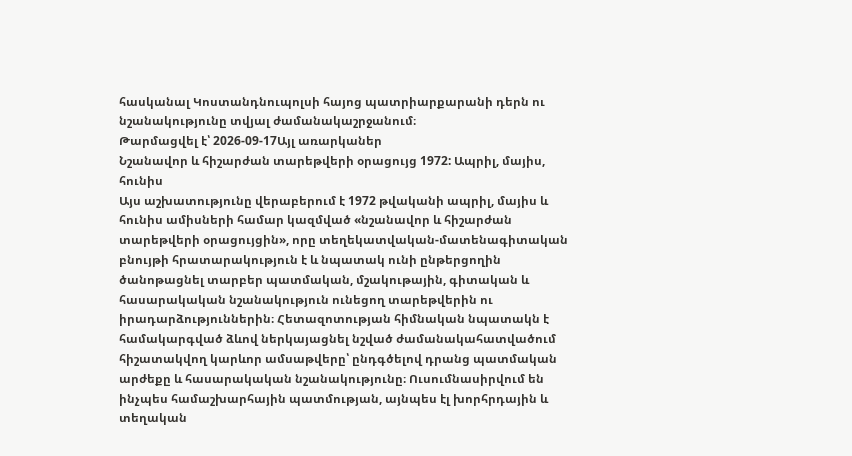հասկանալ Կոստանդնուպոլսի հայոց պատրիարքարանի դերն ու նշանակությունը տվյալ ժամանակաշրջանում։
Թարմացվել է՝ 2026-09-17Այլ առարկաներ
Նշանավոր և հիշարժան տարեթվերի օրացույց 1972: Ապրիլ, մայիս, հունիս
Այս աշխատությունը վերաբերում է 1972 թվականի ապրիլ, մայիս և հունիս ամիսների համար կազմված «նշանավոր և հիշարժան տարեթվերի օրացույցին», որը տեղեկատվական-մատենագիտական բնույթի հրատարակություն է և նպատակ ունի ընթերցողին ծանոթացնել տարբեր պատմական, մշակութային, գիտական և հասարակական նշանակություն ունեցող տարեթվերին ու իրադարձություններին։ Հետազոտության հիմնական նպատակն է համակարգված ձևով ներկայացնել նշված ժամանակահատվածում հիշատակվող կարևոր ամսաթվերը՝ ընդգծելով դրանց պատմական արժեքը և հասարակական նշանակությունը։ Ուսումնասիրվում են ինչպես համաշխարհային պատմության, այնպես էլ խորհրդային և տեղական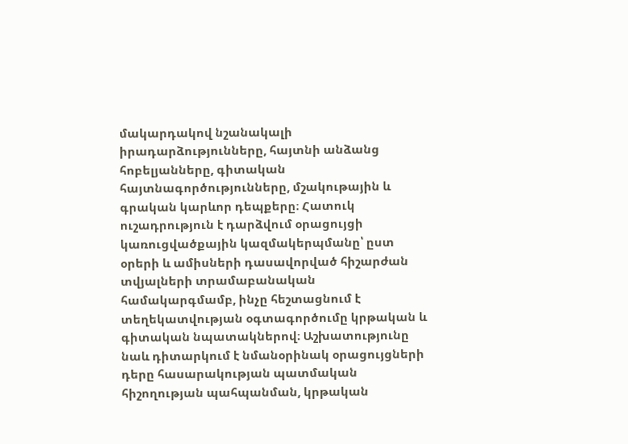մակարդակով նշանակալի իրադարձությունները, հայտնի անձանց հոբելյանները, գիտական հայտնագործությունները, մշակութային և գրական կարևոր դեպքերը։ Հատուկ ուշադրություն է դարձվում օրացույցի կառուցվածքային կազմակերպմանը՝ ըստ օրերի և ամիսների դասավորված հիշարժան տվյալների տրամաբանական համակարգմամբ, ինչը հեշտացնում է տեղեկատվության օգտագործումը կրթական և գիտական նպատակներով։ Աշխատությունը նաև դիտարկում է նմանօրինակ օրացույցների դերը հասարակության պատմական հիշողության պահպանման, կրթական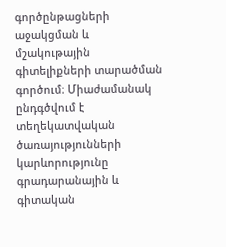գործընթացների աջակցման և մշակութային գիտելիքների տարածման գործում։ Միաժամանակ ընդգծվում է տեղեկատվական ծառայությունների կարևորությունը գրադարանային և գիտական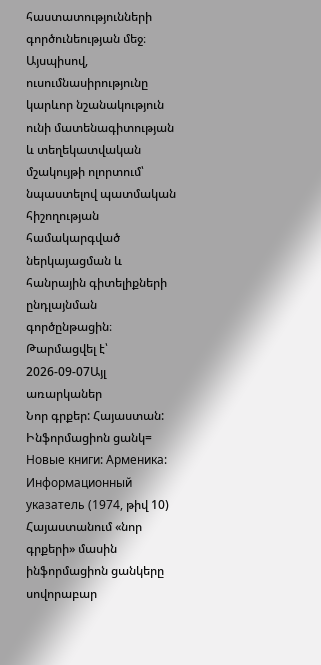հաստատությունների գործունեության մեջ։ Այսպիսով, ուսումնասիրությունը կարևոր նշանակություն ունի մատենագիտության և տեղեկատվական մշակույթի ոլորտում՝ նպաստելով պատմական հիշողության համակարգված ներկայացման և հանրային գիտելիքների ընդլայնման գործընթացին։
Թարմացվել է՝ 2026-09-07Այլ առարկաներ
Նոր գրքեր: Հայաստան: Ինֆորմացիոն ցանկ= Новые книги: Арменика: Информационный указатель (1974, թիվ 10)
Հայաստանում «նոր գրքերի» մասին ինֆորմացիոն ցանկերը սովորաբար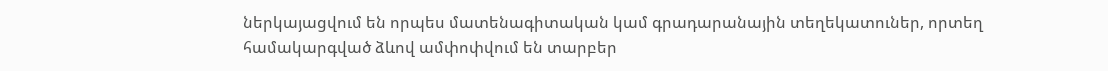ներկայացվում են որպես մատենագիտական կամ գրադարանային տեղեկատուներ, որտեղ համակարգված ձևով ամփոփվում են տարբեր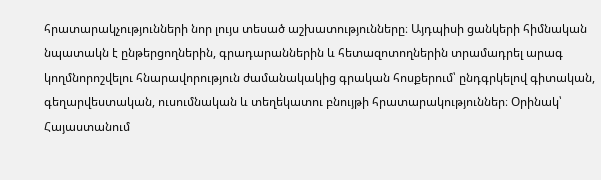հրատարակչությունների նոր լույս տեսած աշխատությունները։ Այդպիսի ցանկերի հիմնական նպատակն է ընթերցողներին, գրադարաններին և հետազոտողներին տրամադրել արագ կողմնորոշվելու հնարավորություն ժամանակակից գրական հոսքերում՝ ընդգրկելով գիտական, գեղարվեստական, ուսումնական և տեղեկատու բնույթի հրատարակություններ։ Օրինակ՝ Հայաստանում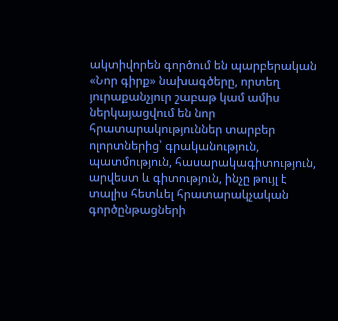ակտիվորեն գործում են պարբերական «Նոր գիրք» նախագծերը, որտեղ յուրաքանչյուր շաբաթ կամ ամիս ներկայացվում են նոր հրատարակություններ տարբեր ոլորտներից՝ գրականություն, պատմություն, հասարակագիտություն, արվեստ և գիտություն, ինչը թույլ է տալիս հետևել հրատարակչական գործընթացների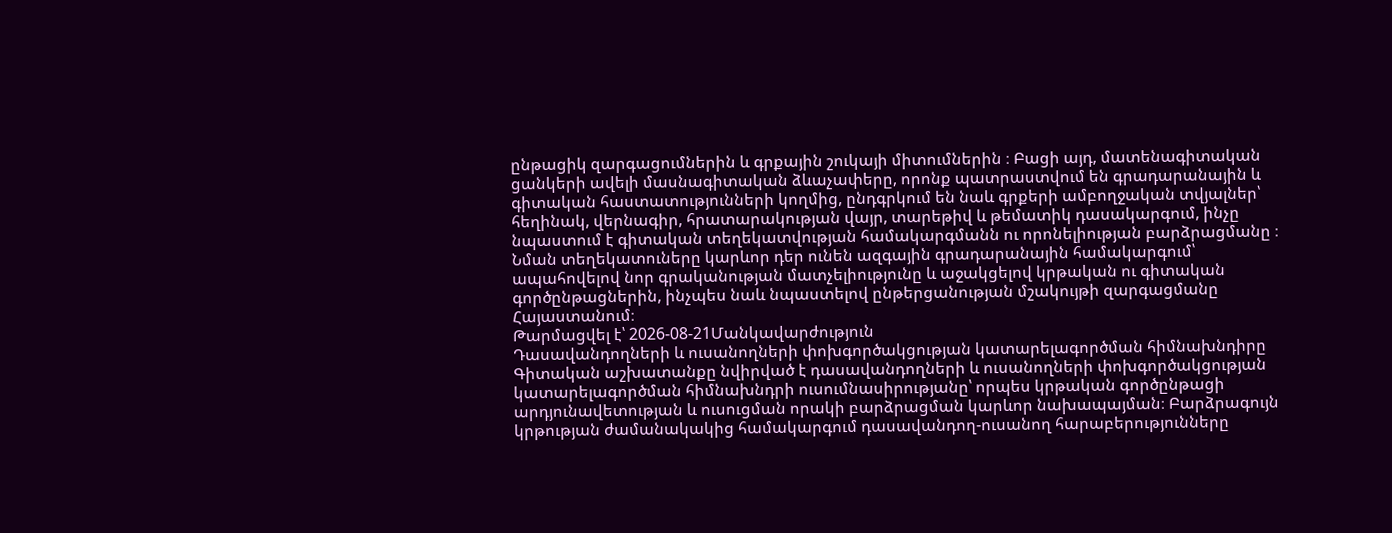ընթացիկ զարգացումներին և գրքային շուկայի միտումներին ։ Բացի այդ, մատենագիտական ցանկերի ավելի մասնագիտական ձևաչափերը, որոնք պատրաստվում են գրադարանային և գիտական հաստատությունների կողմից, ընդգրկում են նաև գրքերի ամբողջական տվյալներ՝ հեղինակ, վերնագիր, հրատարակության վայր, տարեթիվ և թեմատիկ դասակարգում, ինչը նպաստում է գիտական տեղեկատվության համակարգմանն ու որոնելիության բարձրացմանը ։ Նման տեղեկատուները կարևոր դեր ունեն ազգային գրադարանային համակարգում՝ ապահովելով նոր գրականության մատչելիությունը և աջակցելով կրթական ու գիտական գործընթացներին, ինչպես նաև նպաստելով ընթերցանության մշակույթի զարգացմանը Հայաստանում։
Թարմացվել է՝ 2026-08-21Մանկավարժություն
Դասավանդողների և ուսանողների փոխգործակցության կատարելագործման հիմնախնդիրը
Գիտական աշխատանքը նվիրված է դասավանդողների և ուսանողների փոխգործակցության կատարելագործման հիմնախնդրի ուսումնասիրությանը՝ որպես կրթական գործընթացի արդյունավետության և ուսուցման որակի բարձրացման կարևոր նախապայման։ Բարձրագույն կրթության ժամանակակից համակարգում դասավանդող-ուսանող հարաբերությունները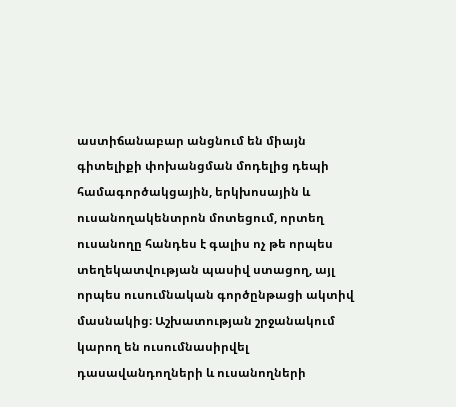աստիճանաբար անցնում են միայն գիտելիքի փոխանցման մոդելից դեպի համագործակցային, երկխոսային և ուսանողակենտրոն մոտեցում, որտեղ ուսանողը հանդես է գալիս ոչ թե որպես տեղեկատվության պասիվ ստացող, այլ որպես ուսումնական գործընթացի ակտիվ մասնակից։ Աշխատության շրջանակում կարող են ուսումնասիրվել դասավանդողների և ուսանողների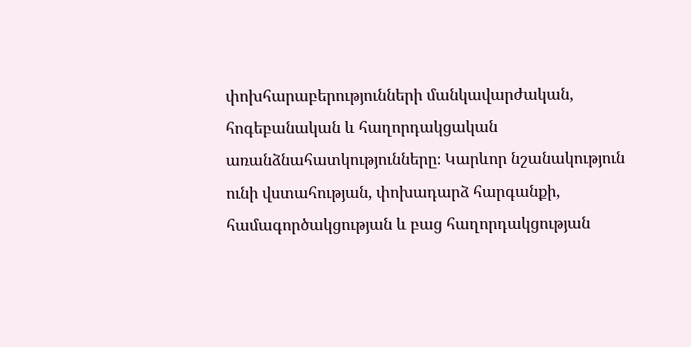փոխհարաբերությունների մանկավարժական, հոգեբանական և հաղորդակցական առանձնահատկությունները։ Կարևոր նշանակություն ունի վստահության, փոխադարձ հարգանքի, համագործակցության և բաց հաղորդակցության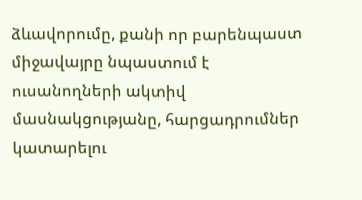ձևավորումը, քանի որ բարենպաստ միջավայրը նպաստում է ուսանողների ակտիվ մասնակցությանը, հարցադրումներ կատարելու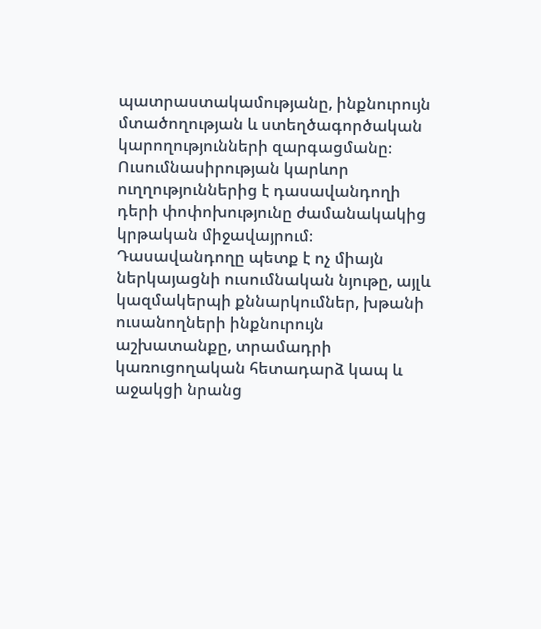պատրաստակամությանը, ինքնուրույն մտածողության և ստեղծագործական կարողությունների զարգացմանը։ Ուսումնասիրության կարևոր ուղղություններից է դասավանդողի դերի փոփոխությունը ժամանակակից կրթական միջավայրում։ Դասավանդողը պետք է ոչ միայն ներկայացնի ուսումնական նյութը, այլև կազմակերպի քննարկումներ, խթանի ուսանողների ինքնուրույն աշխատանքը, տրամադրի կառուցողական հետադարձ կապ և աջակցի նրանց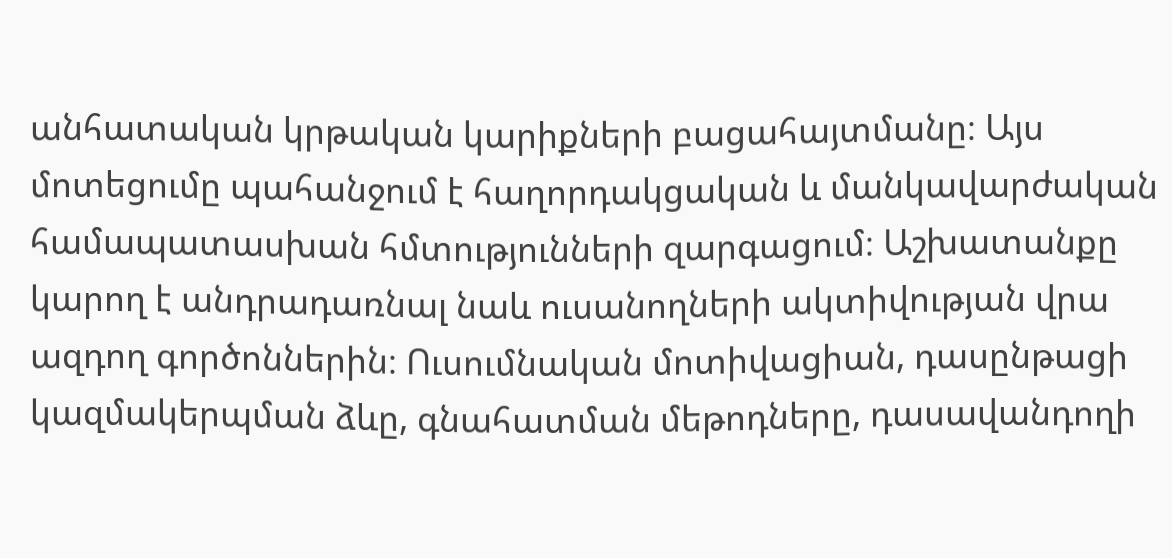անհատական կրթական կարիքների բացահայտմանը։ Այս մոտեցումը պահանջում է հաղորդակցական և մանկավարժական համապատասխան հմտությունների զարգացում։ Աշխատանքը կարող է անդրադառնալ նաև ուսանողների ակտիվության վրա ազդող գործոններին։ Ուսումնական մոտիվացիան, դասընթացի կազմակերպման ձևը, գնահատման մեթոդները, դասավանդողի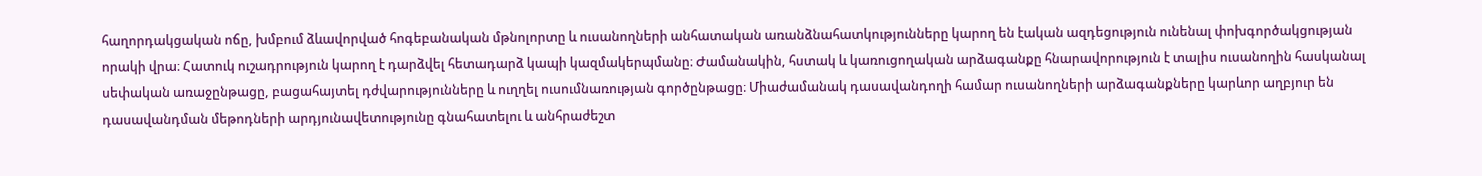հաղորդակցական ոճը, խմբում ձևավորված հոգեբանական մթնոլորտը և ուսանողների անհատական առանձնահատկությունները կարող են էական ազդեցություն ունենալ փոխգործակցության որակի վրա։ Հատուկ ուշադրություն կարող է դարձվել հետադարձ կապի կազմակերպմանը։ Ժամանակին, հստակ և կառուցողական արձագանքը հնարավորություն է տալիս ուսանողին հասկանալ սեփական առաջընթացը, բացահայտել դժվարությունները և ուղղել ուսումնառության գործընթացը։ Միաժամանակ դասավանդողի համար ուսանողների արձագանքները կարևոր աղբյուր են դասավանդման մեթոդների արդյունավետությունը գնահատելու և անհրաժեշտ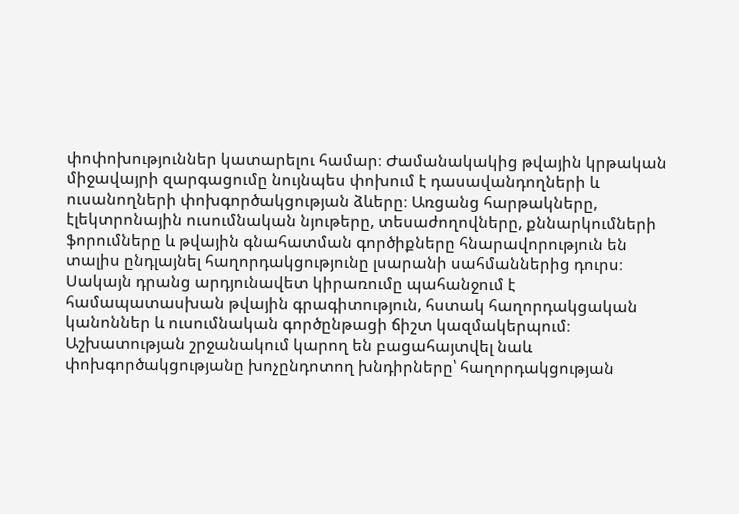փոփոխություններ կատարելու համար։ Ժամանակակից թվային կրթական միջավայրի զարգացումը նույնպես փոխում է դասավանդողների և ուսանողների փոխգործակցության ձևերը։ Առցանց հարթակները, էլեկտրոնային ուսումնական նյութերը, տեսաժողովները, քննարկումների ֆորումները և թվային գնահատման գործիքները հնարավորություն են տալիս ընդլայնել հաղորդակցությունը լսարանի սահմաններից դուրս։ Սակայն դրանց արդյունավետ կիրառումը պահանջում է համապատասխան թվային գրագիտություն, հստակ հաղորդակցական կանոններ և ուսումնական գործընթացի ճիշտ կազմակերպում։ Աշխատության շրջանակում կարող են բացահայտվել նաև փոխգործակցությանը խոչընդոտող խնդիրները՝ հաղորդակցության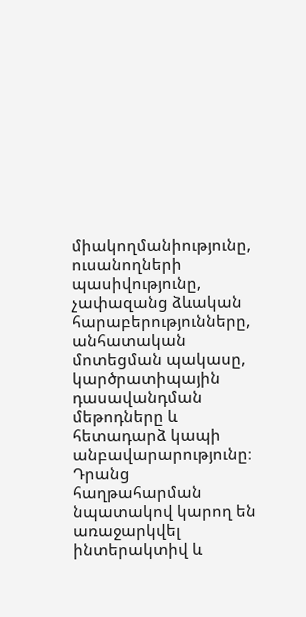միակողմանիությունը, ուսանողների պասիվությունը, չափազանց ձևական հարաբերությունները, անհատական մոտեցման պակասը, կարծրատիպային դասավանդման մեթոդները և հետադարձ կապի անբավարարությունը։ Դրանց հաղթահարման նպատակով կարող են առաջարկվել ինտերակտիվ և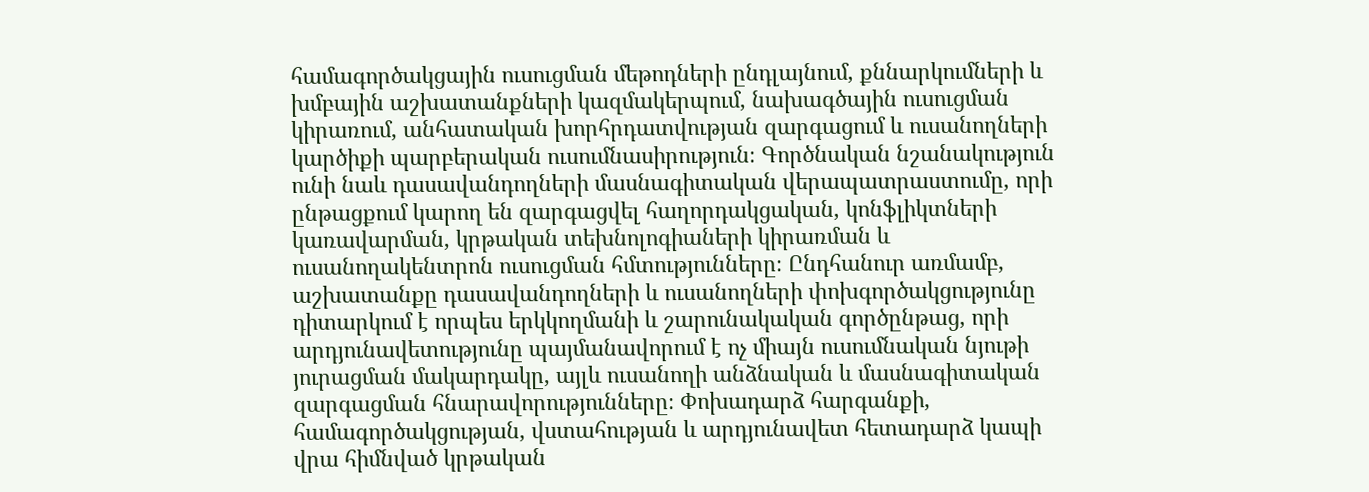համագործակցային ուսուցման մեթոդների ընդլայնում, քննարկումների և խմբային աշխատանքների կազմակերպում, նախագծային ուսուցման կիրառում, անհատական խորհրդատվության զարգացում և ուսանողների կարծիքի պարբերական ուսումնասիրություն։ Գործնական նշանակություն ունի նաև դասավանդողների մասնագիտական վերապատրաստումը, որի ընթացքում կարող են զարգացվել հաղորդակցական, կոնֆլիկտների կառավարման, կրթական տեխնոլոգիաների կիրառման և ուսանողակենտրոն ուսուցման հմտությունները։ Ընդհանուր առմամբ, աշխատանքը դասավանդողների և ուսանողների փոխգործակցությունը դիտարկում է որպես երկկողմանի և շարունակական գործընթաց, որի արդյունավետությունը պայմանավորում է ոչ միայն ուսումնական նյութի յուրացման մակարդակը, այլև ուսանողի անձնական և մասնագիտական զարգացման հնարավորությունները։ Փոխադարձ հարգանքի, համագործակցության, վստահության և արդյունավետ հետադարձ կապի վրա հիմնված կրթական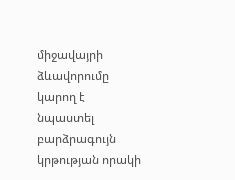միջավայրի ձևավորումը կարող է նպաստել բարձրագույն կրթության որակի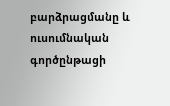բարձրացմանը և ուսումնական գործընթացի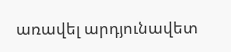առավել արդյունավետ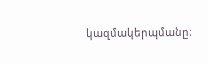կազմակերպմանը։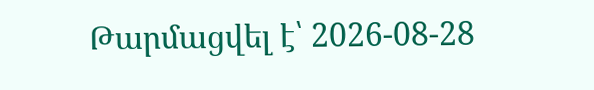Թարմացվել է՝ 2026-08-28